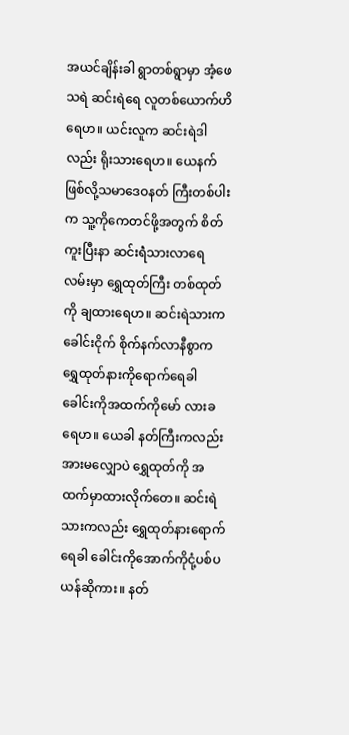အယင်ချိန်းခါ ရွာတစ်ရွာမှာ အံ့ဖေသရဲ ဆင်းရဲရေ လူတစ်ယောက်ဟိရေဟ။ ယင်းလူက ဆင်းရဲဒါလည်း ရိုးသားရေဟ။ ယေနက်ဖြစ်လို့သမာဒေဝနတ် ကြီးတစ်ပါးက သူ့ကိုကေတင်ဖို့အတွက် စိတ်ကူးပြီးနာ ဆင်းရဲံသားလာရေ လမ်းမှာ ရွှေထုတ်ကြီး တစ်ထုတ်ကို ချထားရေဟ။ ဆင်းရဲသားကခေါင်းငိုက် စိုက်နက်လာနီစွာက ရွှေထုတ်နားကိုရောက်ရေခါ ခေါင်းကိုအထက်ကိုမော် လားခရေဟ။ ယေခါ နတ်ကြီးကလည်း အားမလျှောပဲ ရွှေထုတ်ကို အထက်မှာထားလိုက်တေ။ ဆင်းရဲသားကလည်း ရွှေထုတ်နားရောက်ရေခါ ခေါင်းကိုအောက်ကိုငုံ့ပစ်ပယန်ဆိုကား။ နတ်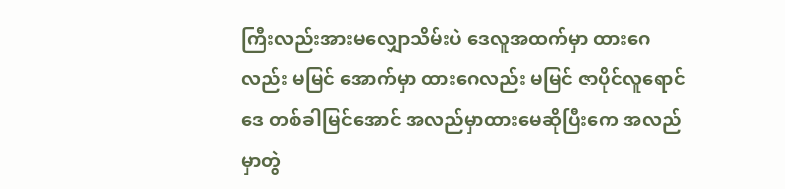ကြီးလည်းအားမလျှောသိမ်းပဲ ဒေလူအထက်မှာ ထားဂေလည်း မမြင် အောက်မှာ ထားဂေလည်း မမြင် ဇာပိုင်လူရောင်ဒေ တစ်ခါမြင်အောင် အလည်မှာထားမေဆိုပြီးကေ အလည် မှာတွဲ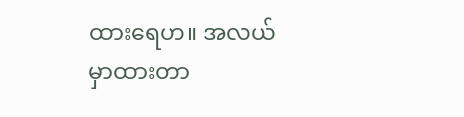ထားရေဟ။ အလယ်မှာထားတာ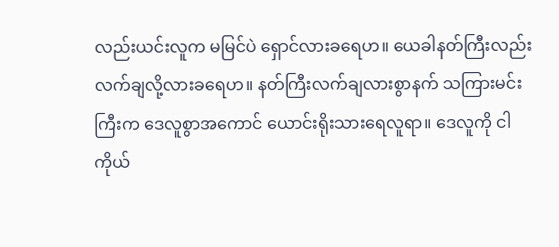လည်းယင်းလူက မမြင်ပဲ ရှောင်လားခရေဟ။ ယေခါနတ်ကြီးလည်းလက်ချလို့လားခရေဟ။ နတ်ကြီးလက်ချလားစွာနက် သကြားမင်းကြီးက ဒေလူစွာအကောင် ယောင်းရိုးသားရေလူရာ။ ဒေလူကို ငါကိုယ်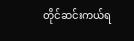တိုင်ဆင်းကယ်ရ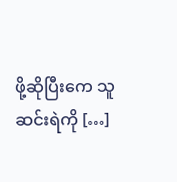ဖို့ဆိုပြီးကေ သူဆင်းရဲကို […]